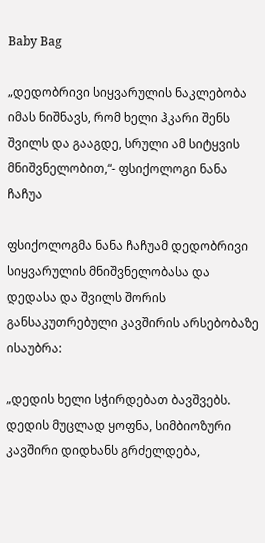Baby Bag

„დედობრივი სიყვარულის ნაკლებობა იმას ნიშნავს, რომ ხელი ჰკარი შენს შვილს და გააგდე, სრული ამ სიტყვის მნიშვნელობით,“- ფსიქოლოგი ნანა ჩაჩუა

ფსიქოლოგმა ნანა ჩაჩუამ დედობრივი სიყვარულის მნიშვნელობასა და დედასა და შვილს შორის განსაკუთრებული კავშირის არსებობაზე ისაუბრა:

„დედის ხელი სჭირდებათ ბავშვებს. დედის მუცლად ყოფნა, სიმბიოზური კავშირი დიდხანს გრძელდება,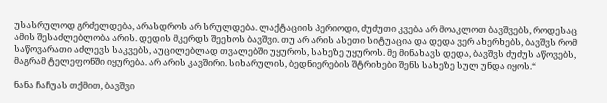უსასრულოდ გრძელდება, არასდროს არ სრულდება. ლაქტაციის პერიოდი, ძუძუთი კვება არ მოაკლოთ ბავშვებს, როდესაც ამის შესაძლებლობა არის. დედის მკერდს შეეხოს ბავშვი. თუ არ არის ასეთი სიტუაცია და დედა ვერ ახერხებს, ბავშვს რომ საწოვარათი აძლევს საკვებს, აუცილებლად თვალებში უყუროს, სახეზე უყუროს. მე მინახავს დედა, ბავშვს ძუძუს აწოვებს, მაგრამ ტელეფონში იყურება. არ არის კავშირი. სიხარულის, ბედნიერების შტრიხები შენს სახეზე სულ უნდა იყოს.“

ნანა ჩაჩუას თქმით, ბავშვი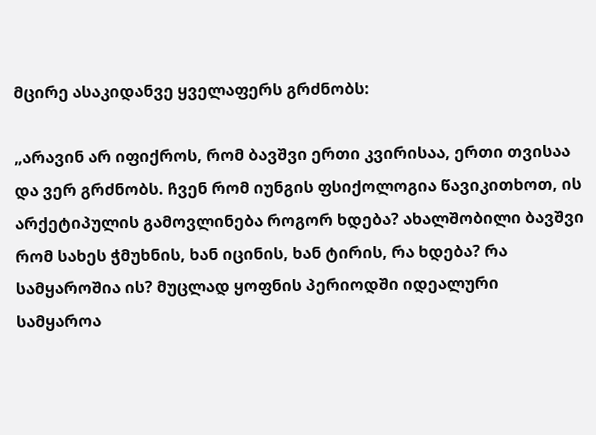მცირე ასაკიდანვე ყველაფერს გრძნობს:

„არავინ არ იფიქროს, რომ ბავშვი ერთი კვირისაა, ერთი თვისაა და ვერ გრძნობს. ჩვენ რომ იუნგის ფსიქოლოგია წავიკითხოთ, ის არქეტიპულის გამოვლინება როგორ ხდება? ახალშობილი ბავშვი რომ სახეს ჭმუხნის, ხან იცინის, ხან ტირის, რა ხდება? რა სამყაროშია ის? მუცლად ყოფნის პერიოდში იდეალური სამყაროა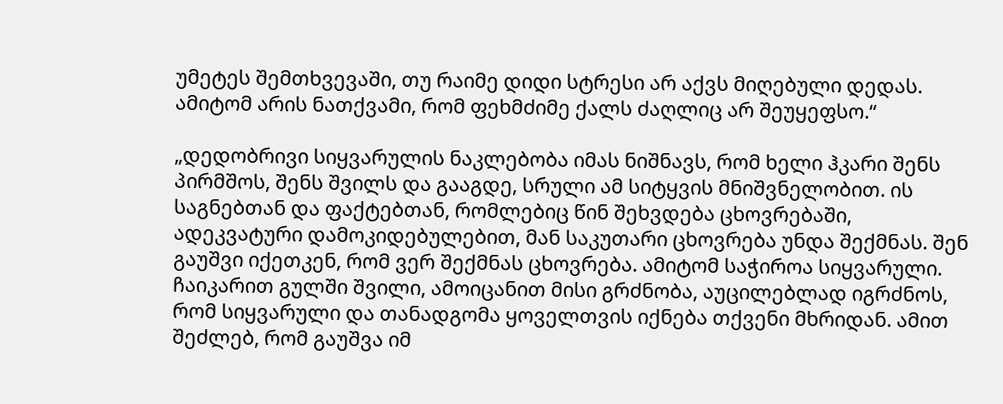უმეტეს შემთხვევაში, თუ რაიმე დიდი სტრესი არ აქვს მიღებული დედას. ამიტომ არის ნათქვამი, რომ ფეხმძიმე ქალს ძაღლიც არ შეუყეფსო.“

„დედობრივი სიყვარულის ნაკლებობა იმას ნიშნავს, რომ ხელი ჰკარი შენს პირმშოს, შენს შვილს და გააგდე, სრული ამ სიტყვის მნიშვნელობით. ის საგნებთან და ფაქტებთან, რომლებიც წინ შეხვდება ცხოვრებაში, ადეკვატური დამოკიდებულებით, მან საკუთარი ცხოვრება უნდა შექმნას. შენ გაუშვი იქეთკენ, რომ ვერ შექმნას ცხოვრება. ამიტომ საჭიროა სიყვარული. ჩაიკარით გულში შვილი, ამოიცანით მისი გრძნობა, აუცილებლად იგრძნოს, რომ სიყვარული და თანადგომა ყოველთვის იქნება თქვენი მხრიდან. ამით შეძლებ, რომ გაუშვა იმ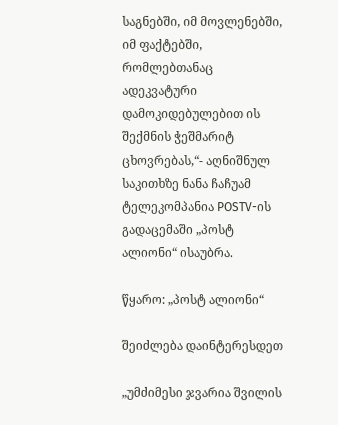საგნებში, იმ მოვლენებში, იმ ფაქტებში, რომლებთანაც ადეკვატური დამოკიდებულებით ის შექმნის ჭეშმარიტ ცხოვრებას,“- აღნიშნულ საკითხზე ნანა ჩაჩუამ ტელეკომპანია POSTV-ის გადაცემაში „პოსტ ალიონი“ ისაუბრა.

წყარო: „პოსტ ალიონი“

შეიძლება დაინტერესდეთ

„უმძიმესი ჯვარია შვილის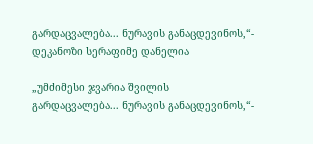გარდაცვალება... ნურავის განაცდევინოს,“- დეკანოზი სერაფიმე დანელია

„უმძიმესი ჯვარია შვილის გარდაცვალება... ნურავის განაცდევინოს,“-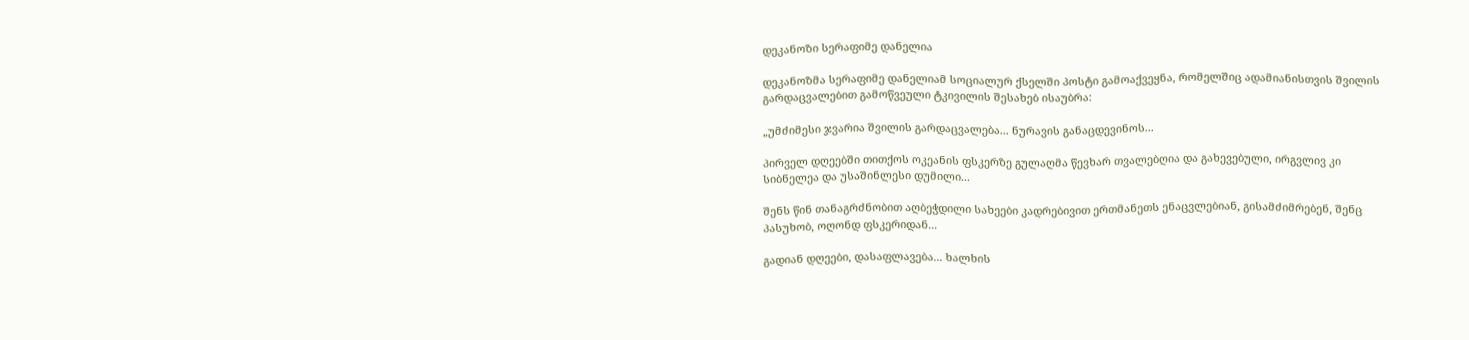დეკანოზი სერაფიმე დანელია

დეკანოზმა სერაფიმე დანელიამ სოციალურ ქსელში პოსტი გამოაქვეყნა, რომელშიც ადამიანისთვის შვილის გარდაცვალებით გამოწვეული ტკივილის შესახებ ისაუბრა:

„უმძიმესი ჯვარია შვილის გარდაცვალება... ნურავის განაცდევინოს...

პირველ დღეებში თითქოს ოკეანის ფსკერზე გულაღმა წევხარ თვალებღია და გახევებული, ირგვლივ კი სიბნელეა და უსაშინლესი დუმილი...

შენს წინ თანაგრძნობით აღბეჭდილი სახეები კადრებივით ერთმანეთს ენაცვლებიან, გისამძიმრებენ, შენც პასუხობ, ოღონდ ფსკერიდან...

გადიან დღეები, დასაფლავება... ხალხის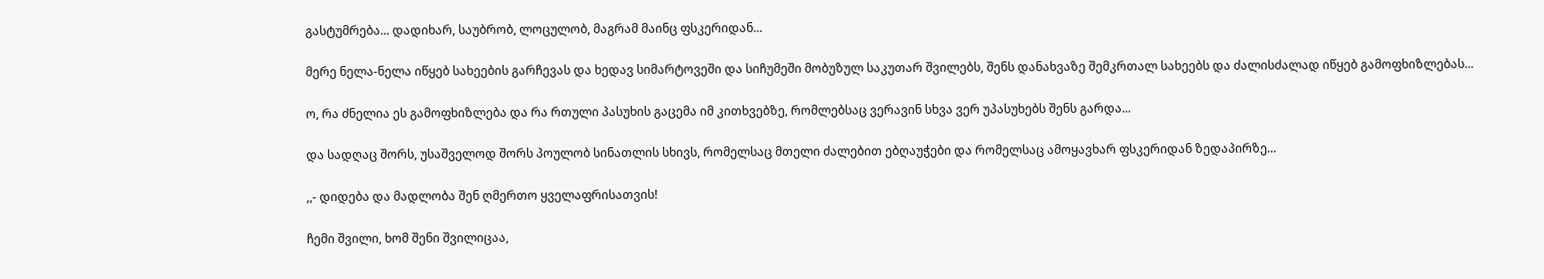გასტუმრება... დადიხარ, საუბრობ, ლოცულობ, მაგრამ მაინც ფსკერიდან...

მერე ნელა-ნელა იწყებ სახეების გარჩევას და ხედავ სიმარტოვეში და სიჩუმეში მობუზულ საკუთარ შვილებს, შენს დანახვაზე შემკრთალ სახეებს და ძალისძალად იწყებ გამოფხიზლებას...

ო, რა ძნელია ეს გამოფხიზლება და რა რთული პასუხის გაცემა იმ კითხვებზე, რომლებსაც ვერავინ სხვა ვერ უპასუხებს შენს გარდა...

და სადღაც შორს, უსაშველოდ შორს პოულობ სინათლის სხივს, რომელსაც მთელი ძალებით ებღაუჭები და რომელსაც ამოყავხარ ფსკერიდან ზედაპირზე...

,,- დიდება და მადლობა შენ ღმერთო ყველაფრისათვის!

ჩემი შვილი, ხომ შენი შვილიცაა,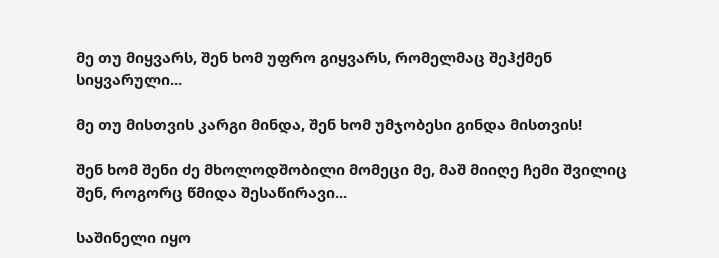მე თუ მიყვარს, შენ ხომ უფრო გიყვარს, რომელმაც შეჰქმენ სიყვარული...

მე თუ მისთვის კარგი მინდა, შენ ხომ უმჯობესი გინდა მისთვის!

შენ ხომ შენი ძე მხოლოდშობილი მომეცი მე, მაშ მიიღე ჩემი შვილიც შენ, როგორც წმიდა შესაწირავი...

საშინელი იყო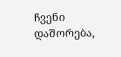ჩვენი დაშორება,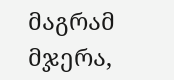მაგრამ მჯერა,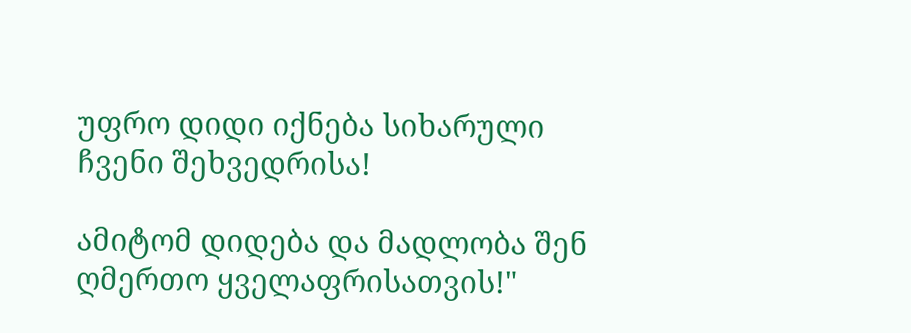უფრო დიდი იქნება სიხარული ჩვენი შეხვედრისა!

ამიტომ დიდება და მადლობა შენ ღმერთო ყველაფრისათვის!"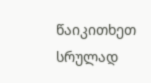წაიკითხეთ სრულად